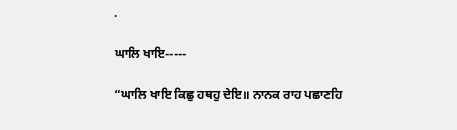.

ਘਾਲਿ ਖਾਇ-----

“ਘਾਲਿ ਖਾਇ ਕਿਛੁ ਹਥਹੁ ਦੇਇ॥ ਨਾਨਕ ਰਾਹ ਪਛਾਣਹਿ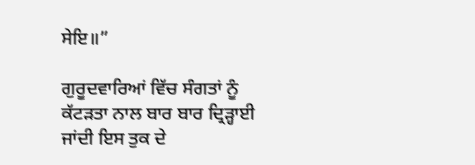ਸੇਇ॥”

ਗੁਰੂਦਵਾਰਿਆਂ ਵਿੱਚ ਸੰਗਤਾਂ ਨੂੰ ਕੱਟੜਤਾ ਨਾਲ ਬਾਰ ਬਾਰ ਦ੍ਰਿੜ੍ਹਾਈ ਜਾਂਦੀ ਇਸ ਤੁਕ ਦੇ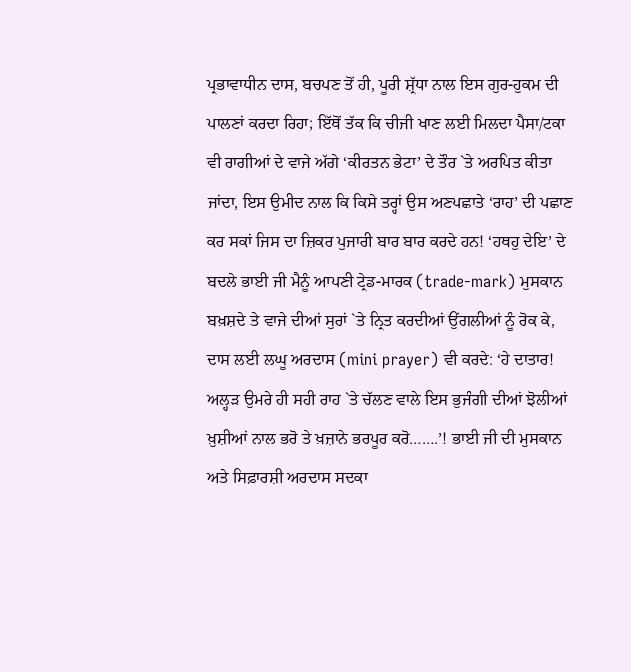ਪ੍ਰਭਾਵਾਧੀਨ ਦਾਸ, ਬਚਪਣ ਤੋਂ ਹੀ, ਪੂਰੀ ਸ਼੍ਰੱਧਾ ਨਾਲ ਇਸ ਗੁਰ-ਹੁਕਮ ਦੀ ਪਾਲਣਾਂ ਕਰਦਾ ਰਿਹਾ; ਇੱਥੋਂ ਤੱਕ ਕਿ ਚੀਜੀ ਖਾਣ ਲਈ ਮਿਲਦਾ ਪੈਸਾ/ਟਕਾ ਵੀ ਰਾਗੀਆਂ ਦੇ ਵਾਜੇ ਅੱਗੇ ‘ਕੀਰਤਨ ਭੇਟਾ’ ਦੇ ਤੌਰ `ਤੇ ਅਰਪਿਤ ਕੀਤਾ ਜਾਂਦਾ, ਇਸ ਉਮੀਦ ਨਾਲ ਕਿ ਕਿਸੇ ਤਰ੍ਹਾਂ ਉਸ ਅਣਪਛਾਤੇ ‘ਰਾਹ’ ਦੀ ਪਛਾਣ ਕਰ ਸਕਾਂ ਜਿਸ ਦਾ ਜ਼ਿਕਰ ਪੁਜਾਰੀ ਬਾਰ ਬਾਰ ਕਰਦੇ ਹਨ! ‘ਹਥਹੁ ਦੇਇ’ ਦੇ ਬਦਲੇ ਭਾਈ ਜੀ ਮੈਨੂੰ ਆਪਣੀ ਟ੍ਰੇਡ-ਮਾਰਕ (trade-mark) ਮੁਸਕਾਨ ਬਖ਼ਸ਼ਦੇ ਤੇ ਵਾਜੇ ਦੀਆਂ ਸੁਰਾਂ `ਤੇ ਨ੍ਰਿਤ ਕਰਦੀਆਂ ਉਂਗਲੀਆਂ ਨੂੰ ਰੋਕ ਕੇ, ਦਾਸ ਲਈ ਲਘੂ ਅਰਦਾਸ (mini prayer) ਵੀ ਕਰਦੇ: ‘ਹੇ ਦਾਤਾਰ! ਅਲ੍ਹੜ ਉਮਰੇ ਹੀ ਸਹੀ ਰਾਹ `ਤੇ ਚੱਲਣ ਵਾਲੇ ਇਸ ਭੁਜੰਗੀ ਦੀਆਂ ਝੋਲੀਆਂ ਖ਼ੁਸ਼ੀਆਂ ਨਾਲ ਭਰੋ ਤੇ ਖ਼ਜ਼ਾਨੇ ਭਰਪੂਰ ਕਰੋ…….’! ਭਾਈ ਜੀ ਦੀ ਮੁਸਕਾਨ ਅਤੇ ਸਿਫ਼ਾਰਸ਼ੀ ਅਰਦਾਸ ਸਦਕਾ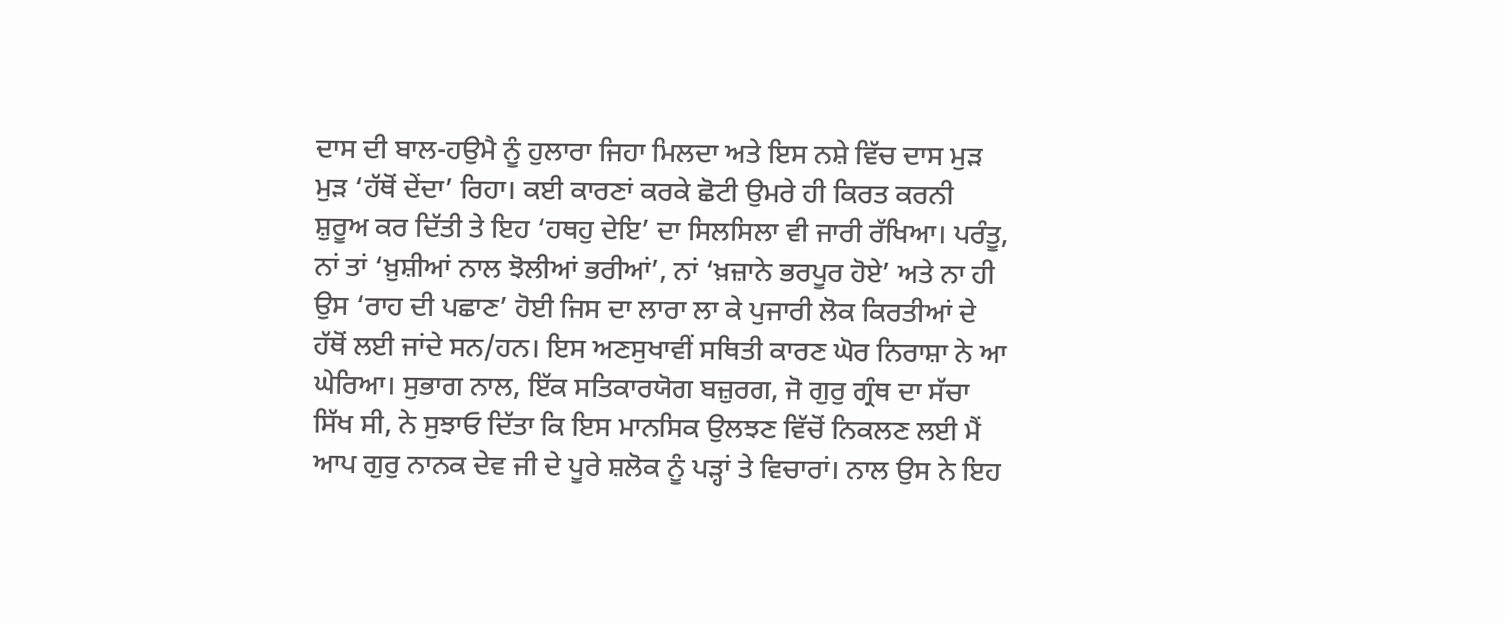ਦਾਸ ਦੀ ਬਾਲ-ਹਉਮੈ ਨੂੰ ਹੁਲਾਰਾ ਜਿਹਾ ਮਿਲਦਾ ਅਤੇ ਇਸ ਨਸ਼ੇ ਵਿੱਚ ਦਾਸ ਮੁੜ ਮੁੜ ‘ਹੱਥੋਂ ਦੇਂਦਾ’ ਰਿਹਾ। ਕਈ ਕਾਰਣਾਂ ਕਰਕੇ ਛੋਟੀ ਉਮਰੇ ਹੀ ਕਿਰਤ ਕਰਨੀ ਸ਼ੁਰੂਅ ਕਰ ਦਿੱਤੀ ਤੇ ਇਹ ‘ਹਥਹੁ ਦੇਇ’ ਦਾ ਸਿਲਸਿਲਾ ਵੀ ਜਾਰੀ ਰੱਖਿਆ। ਪਰੰਤੂ, ਨਾਂ ਤਾਂ ‘ਖ਼ੁਸ਼ੀਆਂ ਨਾਲ ਝੋਲੀਆਂ ਭਰੀਆਂ’, ਨਾਂ ‘ਖ਼ਜ਼ਾਨੇ ਭਰਪੂਰ ਹੋਏ’ ਅਤੇ ਨਾ ਹੀ ਉਸ ‘ਰਾਹ ਦੀ ਪਛਾਣ’ ਹੋਈ ਜਿਸ ਦਾ ਲਾਰਾ ਲਾ ਕੇ ਪੁਜਾਰੀ ਲੋਕ ਕਿਰਤੀਆਂ ਦੇ ਹੱਥੋਂ ਲਈ ਜਾਂਦੇ ਸਨ/ਹਨ। ਇਸ ਅਣਸੁਖਾਵੀਂ ਸਥਿਤੀ ਕਾਰਣ ਘੋਰ ਨਿਰਾਸ਼ਾ ਨੇ ਆ ਘੇਰਿਆ। ਸੁਭਾਗ ਨਾਲ, ਇੱਕ ਸਤਿਕਾਰਯੋਗ ਬਜ਼ੁਰਗ, ਜੋ ਗੁਰੁ ਗ੍ਰੰਥ ਦਾ ਸੱਚਾ ਸਿੱਖ ਸੀ, ਨੇ ਸੁਝਾਓ ਦਿੱਤਾ ਕਿ ਇਸ ਮਾਨਸਿਕ ਉਲਝਣ ਵਿੱਚੋਂ ਨਿਕਲਣ ਲਈ ਮੈਂ ਆਪ ਗੁਰੁ ਨਾਨਕ ਦੇਵ ਜੀ ਦੇ ਪੂਰੇ ਸ਼ਲੋਕ ਨੂੰ ਪੜ੍ਹਾਂ ਤੇ ਵਿਚਾਰਾਂ। ਨਾਲ ਉਸ ਨੇ ਇਹ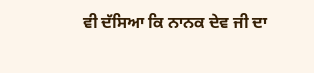ਵੀ ਦੱਸਿਆ ਕਿ ਨਾਨਕ ਦੇਵ ਜੀ ਦਾ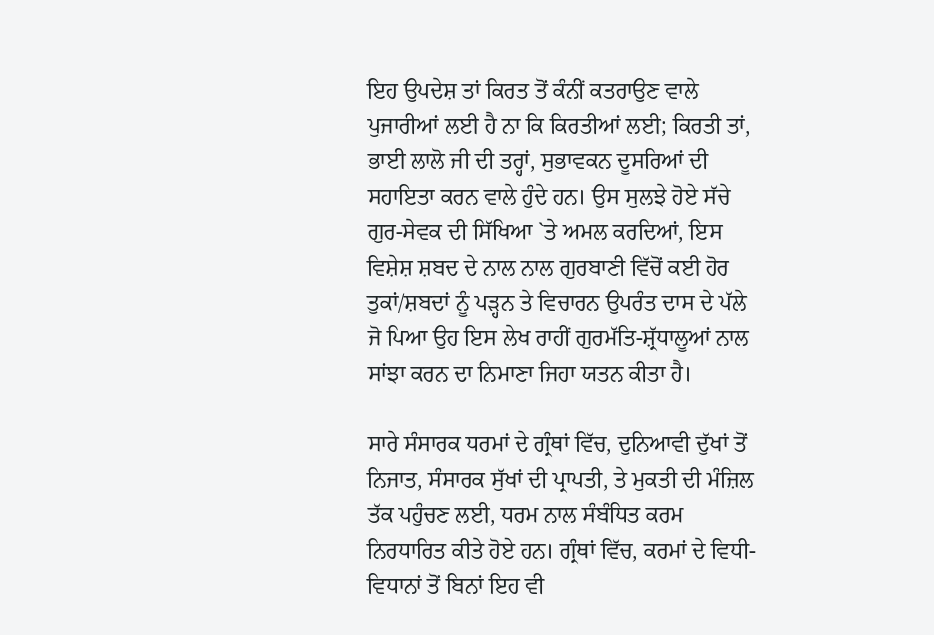ਇਹ ਉਪਦੇਸ਼ ਤਾਂ ਕਿਰਤ ਤੋਂ ਕੰਨੀਂ ਕਤਰਾਉਣ ਵਾਲੇ ਪੁਜਾਰੀਆਂ ਲਈ ਹੈ ਨਾ ਕਿ ਕਿਰਤੀਆਂ ਲਈ; ਕਿਰਤੀ ਤਾਂ, ਭਾਈ ਲਾਲੋ ਜੀ ਦੀ ਤਰ੍ਹਾਂ, ਸੁਭਾਵਕਨ ਦੂਸਰਿਆਂ ਦੀ ਸਹਾਇਤਾ ਕਰਨ ਵਾਲੇ ਹੁੰਦੇ ਹਨ। ਉਸ ਸੁਲਝੇ ਹੋਏ ਸੱਚੇ ਗੁਰ-ਸੇਵਕ ਦੀ ਸਿੱਖਿਆ `ਤੇ ਅਮਲ ਕਰਦਿਆਂ, ਇਸ ਵਿਸ਼ੇਸ਼ ਸ਼ਬਦ ਦੇ ਨਾਲ ਨਾਲ ਗੁਰਬਾਣੀ ਵਿੱਚੋਂ ਕਈ ਹੋਰ ਤੁਕਾਂ/ਸ਼ਬਦਾਂ ਨੂੰ ਪੜ੍ਹਨ ਤੇ ਵਿਚਾਰਨ ਉਪਰੰਤ ਦਾਸ ਦੇ ਪੱਲੇ ਜੋ ਪਿਆ ਉਹ ਇਸ ਲੇਖ ਰਾਹੀਂ ਗੁਰਮੱਤਿ-ਸ਼੍ਰੱਧਾਲੂਆਂ ਨਾਲ ਸਾਂਝਾ ਕਰਨ ਦਾ ਨਿਮਾਣਾ ਜਿਹਾ ਯਤਨ ਕੀਤਾ ਹੈ।

ਸਾਰੇ ਸੰਸਾਰਕ ਧਰਮਾਂ ਦੇ ਗ੍ਰੰਥਾਂ ਵਿੱਚ, ਦੁਨਿਆਵੀ ਦੁੱਖਾਂ ਤੋਂ ਨਿਜਾਤ, ਸੰਸਾਰਕ ਸੁੱਖਾਂ ਦੀ ਪ੍ਰਾਪਤੀ, ਤੇ ਮੁਕਤੀ ਦੀ ਮੰਜ਼ਿਲ ਤੱਕ ਪਹੁੰਚਣ ਲਈ, ਧਰਮ ਨਾਲ ਸੰਬੰਧਿਤ ਕਰਮ ਨਿਰਧਾਰਿਤ ਕੀਤੇ ਹੋਏ ਹਨ। ਗ੍ਰੰਥਾਂ ਵਿੱਚ, ਕਰਮਾਂ ਦੇ ਵਿਧੀ-ਵਿਧਾਨਾਂ ਤੋਂ ਬਿਨਾਂ ਇਹ ਵੀ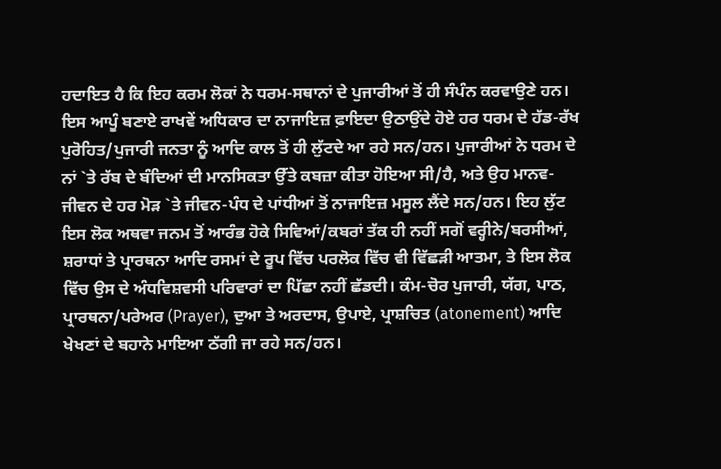ਹਦਾਇਤ ਹੈ ਕਿ ਇਹ ਕਰਮ ਲੋਕਾਂ ਨੇ ਧਰਮ-ਸਥਾਨਾਂ ਦੇ ਪੁਜਾਰੀਆਂ ਤੋਂ ਹੀ ਸੰਪੰਨ ਕਰਵਾਉਣੇ ਹਨ। ਇਸ ਆਪੂੰ ਬਣਾਏ ਰਾਖਵੇਂ ਅਧਿਕਾਰ ਦਾ ਨਾਜਾਇਜ਼ ਫ਼ਾਇਦਾ ਉਠਾਉਂਦੇ ਹੋਏ ਹਰ ਧਰਮ ਦੇ ਹੱਡ-ਰੱਖ ਪੁਰੋਹਿਤ/ਪੁਜਾਰੀ ਜਨਤਾ ਨੂੰ ਆਦਿ ਕਾਲ ਤੋਂ ਹੀ ਲੁੱਟਦੇ ਆ ਰਹੇ ਸਨ/ਹਨ। ਪੁਜਾਰੀਆਂ ਨੇ ਧਰਮ ਦੇ ਨਾਂ `ਤੇ ਰੱਬ ਦੇ ਬੰਦਿਆਂ ਦੀ ਮਾਨਸਿਕਤਾ ਉੱਤੇ ਕਬਜ਼ਾ ਕੀਤਾ ਹੋਇਆ ਸੀ/ਹੈ, ਅਤੇ ਉਹ ਮਾਨਵ-ਜੀਵਨ ਦੇ ਹਰ ਮੋੜ `ਤੇ ਜੀਵਨ-ਪੰਧ ਦੇ ਪਾਂਧੀਆਂ ਤੋਂ ਨਾਜਾਇਜ਼ ਮਸੂਲ ਲੈਂਦੇ ਸਨ/ਹਨ। ਇਹ ਲੁੱਟ ਇਸ ਲੋਕ ਅਥਵਾ ਜਨਮ ਤੋਂ ਆਰੰਭ ਹੋਕੇ ਸਿਵਿਆਂ/ਕਬਰਾਂ ਤੱਕ ਹੀ ਨਹੀਂ ਸਗੋਂ ਵਰ੍ਹੀਨੇ/ਬਰਸੀਆਂ, ਸ਼ਰਾਧਾਂ ਤੇ ਪ੍ਰਾਰਥਨਾ ਆਦਿ ਰਸਮਾਂ ਦੇ ਰੂਪ ਵਿੱਚ ਪਰਲੋਕ ਵਿੱਚ ਵੀ ਵਿੱਛੜੀ ਆਤਮਾ, ਤੇ ਇਸ ਲੋਕ ਵਿੱਚ ਉਸ ਦੇ ਅੰਧਵਿਸ਼ਵਸੀ ਪਰਿਵਾਰਾਂ ਦਾ ਪਿੱਛਾ ਨਹੀਂ ਛੱਡਦੀ। ਕੰਮ-ਚੋਰ ਪੁਜਾਰੀ, ਯੱਗ, ਪਾਠ, ਪ੍ਰਾਰਥਨਾ/ਪਰੇਅਰ (Prayer), ਦੁਆ ਤੇ ਅਰਦਾਸ, ਉਪਾਏ, ਪ੍ਰਾਸ਼ਚਿਤ (atonement) ਆਦਿ ਖੇਖਣਾਂ ਦੇ ਬਹਾਨੇ ਮਾਇਆ ਠੱਗੀ ਜਾ ਰਹੇ ਸਨ/ਹਨ।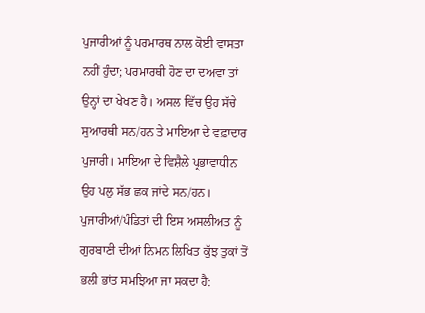ਪੁਜਾਰੀਆਂ ਨੂੰ ਪਰਮਾਰਥ ਨਾਲ ਕੋਈ ਵਾਸਤਾ ਨਹੀਂ ਹੁੰਦਾ; ਪਰਮਾਰਥੀ ਹੋਣ ਦਾ ਦਅਵਾ ਤਾਂ ਉਨ੍ਹਾਂ ਦਾ ਖੇਖਣ ਹੈ। ਅਸਲ ਵਿੱਚ ਉਹ ਸੱਚੇ ਸੁਆਰਥੀ ਸਨ/ਹਨ ਤੇ ਮਾਇਆ ਦੇ ਵਫ਼ਾਦਾਰ ਪੁਜਾਰੀ। ਮਾਇਆ ਦੇ ਵਿਸ਼ੈਲੇ ਪ੍ਰਭਾਵਾਧੀਨ ਉਹ ਪਲੁ ਸੱਭ ਛਕ ਜਾਂਦੇ ਸਨ/ਹਨ। ਪੁਜਾਰੀਆਂ/ਪੰਡਿਤਾਂ ਦੀ ਇਸ ਅਸਲੀਅਤ ਨੂੰ ਗੁਰਬਾਣੀ ਦੀਆਂ ਨਿਮਨ ਲਿਖਿਤ ਕੁੱਝ ਤੁਕਾਂ ਤੋਂ ਭਲੀ ਭਾਂਤ ਸਮਝਿਆ ਜਾ ਸਕਦਾ ਹੈ: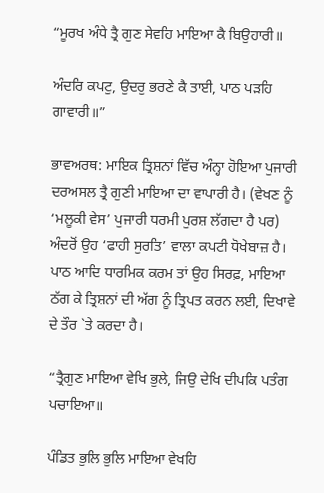“ਮੂਰਖ ਅੰਧੇ ਤ੍ਰੈ ਗੁਣ ਸੇਵਹਿ ਮਾਇਆ ਕੈ ਬਿਉਹਾਰੀ॥

ਅੰਦਰਿ ਕਪਟੁ, ਉਦਰੁ ਭਰਣੇ ਕੈ ਤਾਈ, ਪਾਠ ਪੜਹਿ ਗਾਵਾਰੀ॥”

ਭਾਵਅਰਥ: ਮਾਇਕ ਤ੍ਰਿਸ਼ਨਾਂ ਵਿੱਚ ਅੰਨ੍ਹਾ ਹੋਇਆ ਪੁਜਾਰੀ ਦਰਅਸਲ ਤ੍ਰੈ ਗੁਣੀ ਮਾਇਆ ਦਾ ਵਾਪਾਰੀ ਹੈ। (ਵੇਖਣ ਨੂੰ ‘ਮਲੂਕੀ ਵੇਸ’ ਪੁਜਾਰੀ ਧਰਮੀ ਪੁਰਸ਼ ਲੱਗਦਾ ਹੈ ਪਰ) ਅੰਦਰੋਂ ਉਹ ‘ਫਾਹੀ ਸੁਰਤਿ’ ਵਾਲਾ ਕਪਟੀ ਧੋਖੇਬਾਜ਼ ਹੈ। ਪਾਠ ਆਦਿ ਧਾਰਮਿਕ ਕਰਮ ਤਾਂ ਉਹ ਸਿਰਫ਼, ਮਾਇਆ ਠੱਗ ਕੇ ਤ੍ਰਿਸ਼ਨਾਂ ਦੀ ਅੱਗ ਨੂੰ ਤ੍ਰਿਪਤ ਕਰਨ ਲਈ, ਦਿਖਾਵੇ ਦੇ ਤੌਰ `ਤੇ ਕਰਦਾ ਹੈ।

“ਤ੍ਰੈਗੁਣ ਮਾਇਆ ਵੇਖਿ ਭੁਲੇ, ਜਿਉ ਦੇਖਿ ਦੀਪਕਿ ਪਤੰਗ ਪਚਾਇਆ॥

ਪੰਡਿਤ ਭੁਲਿ ਭੁਲਿ ਮਾਇਆ ਵੇਖਹਿ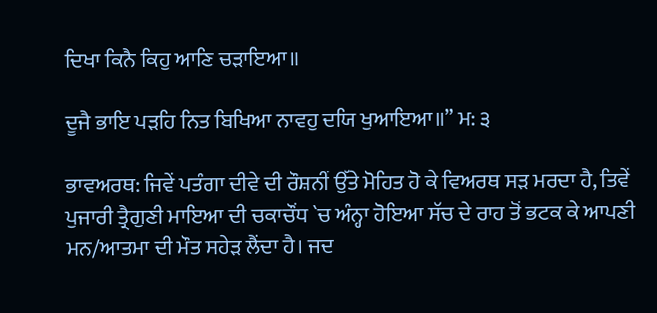ਦਿਖਾ ਕਿਨੈ ਕਿਹੁ ਆਣਿ ਚੜਾਇਆ॥

ਦੂਜੈ ਭਾਇ ਪੜਹਿ ਨਿਤ ਬਿਖਿਆ ਨਾਵਹੁ ਦਯਿ ਖੁਆਇਆ॥” ਮ: ੩

ਭਾਵਅਰਥ: ਜਿਵੇਂ ਪਤੰਗਾ ਦੀਵੇ ਦੀ ਰੌਸ਼ਨੀਂ ਉੱਤੇ ਮੋਹਿਤ ਹੋ ਕੇ ਵਿਅਰਥ ਸੜ ਮਰਦਾ ਹੈ, ਤਿਵੇਂ ਪੁਜਾਰੀ ਤ੍ਰੈਗੁਣੀ ਮਾਇਆ ਦੀ ਚਕਾਚੌਂਧ `ਚ ਅੰਨ੍ਹਾ ਹੋਇਆ ਸੱਚ ਦੇ ਰਾਹ ਤੋਂ ਭਟਕ ਕੇ ਆਪਣੀ ਮਨ/ਆਤਮਾ ਦੀ ਮੌਤ ਸਹੇੜ ਲੈਂਦਾ ਹੈ। ਜਦ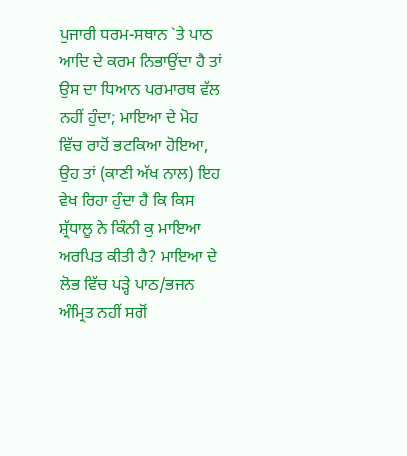ਪੁਜਾਰੀ ਧਰਮ-ਸਥਾਨ `ਤੇ ਪਾਠ ਆਦਿ ਦੇ ਕਰਮ ਨਿਭਾਉਂਦਾ ਹੈ ਤਾਂ ਉਸ ਦਾ ਧਿਆਨ ਪਰਮਾਰਥ ਵੱਲ ਨਹੀਂ ਹੁੰਦਾ; ਮਾਇਆ ਦੇ ਮੋਹ ਵਿੱਚ ਰਾਹੋਂ ਭਟਕਿਆ ਹੋਇਆ, ਉਹ ਤਾਂ (ਕਾਣੀ ਅੱਖ ਨਾਲ) ਇਹ ਵੇਖ ਰਿਹਾ ਹੁੰਦਾ ਹੈ ਕਿ ਕਿਸ ਸ਼੍ਰੱਧਾਲੂ ਨੇ ਕਿੰਨੀ ਕੁ ਮਾਇਆ ਅਰਪਿਤ ਕੀਤੀ ਹੈ? ਮਾਇਆ ਦੇ ਲੋਭ ਵਿੱਚ ਪੜ੍ਹੇ ਪਾਠ/ਭਜਨ ਅੰਮ੍ਰਿਤ ਨਹੀਂ ਸਗੋਂ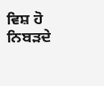ਵਿਸ਼ ਹੋ ਨਿਬੜਦੇ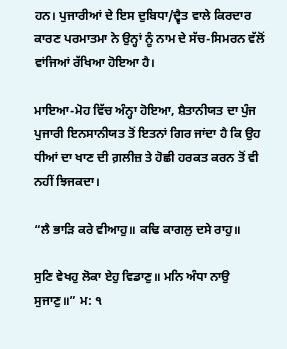ਹਨ। ਪੁਜਾਰੀਆਂ ਦੇ ਇਸ ਦੁਬਿਧਾ/ਦ੍ਵੈਤ ਵਾਲੇ ਕਿਰਦਾਰ ਕਾਰਣ ਪਰਮਾਤਮਾ ਨੇ ਉਨ੍ਹਾਂ ਨੂੰ ਨਾਮ ਦੇ ਸੱਚ-ਸਿਮਰਨ ਵੱਲੋਂ ਵਾਂਜਿਆਂ ਰੱਖਿਆ ਹੋਇਆ ਹੈ।

ਮਾਇਆ-ਮੋਹ ਵਿੱਚ ਅੰਨ੍ਹਾ ਹੋਇਆ, ਸ਼ੈਤਾਨੀਯਤ ਦਾ ਪੁੰਜ ਪੁਜਾਰੀ ਇਨਸਾਨੀਯਤ ਤੋਂ ਇਤਨਾਂ ਗਿਰ ਜਾਂਦਾ ਹੈ ਕਿ ਉਹ ਧੀਆਂ ਦਾ ਖਾਣ ਦੀ ਗ਼ਲੀਜ਼ ਤੇ ਹੋਛੀ ਹਰਕਤ ਕਰਨ ਤੋਂ ਵੀ ਨਹੀਂ ਝਿਜਕਦਾ।

“ਲੈ ਭਾੜਿ ਕਰੇ ਵੀਆਹੁ॥ ਕਢਿ ਕਾਗਲੁ ਦਸੇ ਰਾਹੁ॥

ਸੁਣਿ ਵੇਖਹੁ ਲੋਕਾ ਏਹੁ ਵਿਡਾਣੁ॥ ਮਨਿ ਅੰਧਾ ਨਾਉ ਸੁਜਾਣੁ॥” ਮ: ੧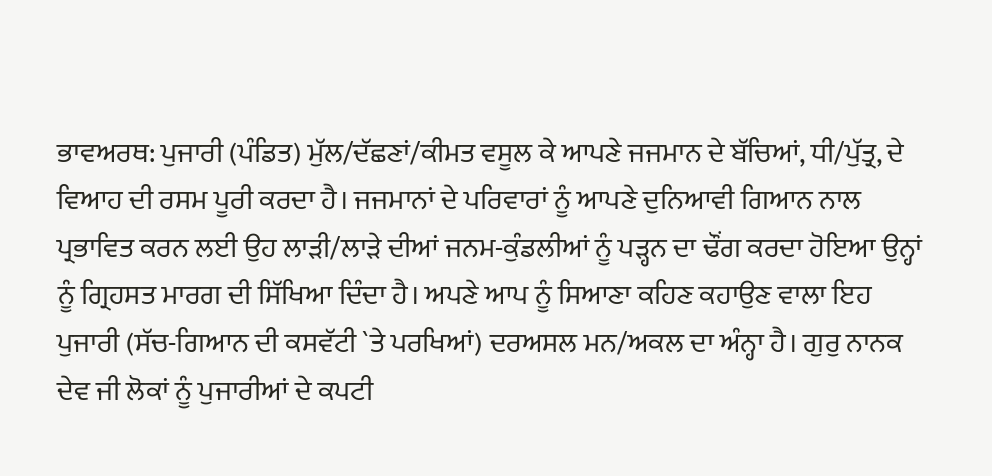ਭਾਵਅਰਥ: ਪੁਜਾਰੀ (ਪੰਡਿਤ) ਮੁੱਲ/ਦੱਛਣਾਂ/ਕੀਮਤ ਵਸੂਲ ਕੇ ਆਪਣੇ ਜਜਮਾਨ ਦੇ ਬੱਚਿਆਂ, ਧੀ/ਪੁੱਤ੍ਰ, ਦੇ ਵਿਆਹ ਦੀ ਰਸਮ ਪੂਰੀ ਕਰਦਾ ਹੈ। ਜਜਮਾਨਾਂ ਦੇ ਪਰਿਵਾਰਾਂ ਨੂੰ ਆਪਣੇ ਦੁਨਿਆਵੀ ਗਿਆਨ ਨਾਲ ਪ੍ਰਭਾਵਿਤ ਕਰਨ ਲਈ ਉਹ ਲਾੜੀ/ਲਾੜੇ ਦੀਆਂ ਜਨਮ-ਕੁੰਡਲੀਆਂ ਨੂੰ ਪੜ੍ਹਨ ਦਾ ਢੌਂਗ ਕਰਦਾ ਹੋਇਆ ਉਨ੍ਹਾਂ ਨੂੰ ਗ੍ਰਿਹਸਤ ਮਾਰਗ ਦੀ ਸਿੱਖਿਆ ਦਿੰਦਾ ਹੈ। ਅਪਣੇ ਆਪ ਨੂੰ ਸਿਆਣਾ ਕਹਿਣ ਕਹਾਉਣ ਵਾਲਾ ਇਹ ਪੁਜਾਰੀ (ਸੱਚ-ਗਿਆਨ ਦੀ ਕਸਵੱਟੀ `ਤੇ ਪਰਖਿਆਂ) ਦਰਅਸਲ ਮਨ/ਅਕਲ ਦਾ ਅੰਨ੍ਹਾ ਹੈ। ਗੁਰੁ ਨਾਨਕ ਦੇਵ ਜੀ ਲੋਕਾਂ ਨੂੰ ਪੁਜਾਰੀਆਂ ਦੇ ਕਪਟੀ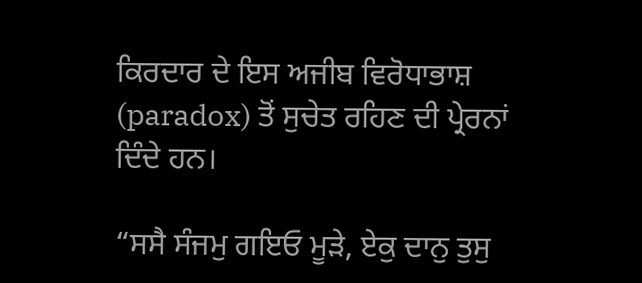ਕਿਰਦਾਰ ਦੇ ਇਸ ਅਜੀਬ ਵਿਰੋਧਾਭਾਸ਼ (paradox) ਤੋਂ ਸੁਚੇਤ ਰਹਿਣ ਦੀ ਪ੍ਰੇਰਨਾਂ ਦਿੰਦੇ ਹਨ।

“ਸਸੈ ਸੰਜਮੁ ਗਇਓ ਮੂੜੇ, ਏਕੁ ਦਾਨੁ ਤੁਸੁ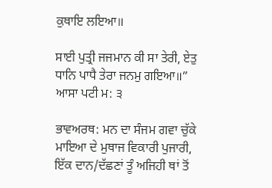ਕੁਥਾਇ ਲਇਆ॥

ਸਾਈ ਪੁਤ੍ਰੀ ਜਜਮਾਨ ਕੀ ਸਾ ਤੇਰੀ, ਏਤੁ ਧਾਨਿ ਪਾਧੈ ਤੇਰਾ ਜਨਮੁ ਗਇਆ॥” ਆਸਾ ਪਟੀ ਮ: ੩

ਭਾਵਅਰਥ: ਮਨ ਦਾ ਸੰਜਮ ਗਵਾ ਚੁੱਕੇ ਮਾਇਆ ਦੇ ਮੁਥਾਜ ਵਿਕਾਰੀ ਪੁਜਾਰੀ, ਇੱਕ ਦਾਨ/ਦੱਛਣਾਂ ਤੂੰ ਅਜਿਹੀ ਥਾਂ ਤੋਂ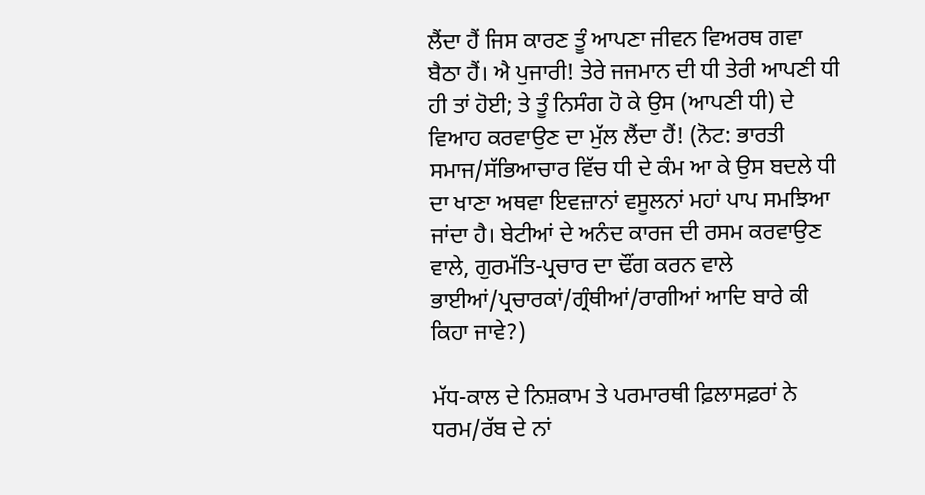ਲੈਂਦਾ ਹੈਂ ਜਿਸ ਕਾਰਣ ਤੂੰ ਆਪਣਾ ਜੀਵਨ ਵਿਅਰਥ ਗਵਾ ਬੈਠਾ ਹੈਂ। ਐ ਪੁਜਾਰੀ! ਤੇਰੇ ਜਜਮਾਨ ਦੀ ਧੀ ਤੇਰੀ ਆਪਣੀ ਧੀ ਹੀ ਤਾਂ ਹੋਈ; ਤੇ ਤੂੰ ਨਿਸੰਗ ਹੋ ਕੇ ਉਸ (ਆਪਣੀ ਧੀ) ਦੇ ਵਿਆਹ ਕਰਵਾਉਣ ਦਾ ਮੁੱਲ ਲੈਂਦਾ ਹੈਂ! (ਨੋਟ: ਭਾਰਤੀ ਸਮਾਜ/ਸੱਭਿਆਚਾਰ ਵਿੱਚ ਧੀ ਦੇ ਕੰਮ ਆ ਕੇ ਉਸ ਬਦਲੇ ਧੀ ਦਾ ਖਾਣਾ ਅਥਵਾ ਇਵਜ਼ਾਨਾਂ ਵਸੂਲਨਾਂ ਮਹਾਂ ਪਾਪ ਸਮਝਿਆ ਜਾਂਦਾ ਹੈ। ਬੇਟੀਆਂ ਦੇ ਅਨੰਦ ਕਾਰਜ ਦੀ ਰਸਮ ਕਰਵਾਉਣ ਵਾਲੇ, ਗੁਰਮੱਤਿ-ਪ੍ਰਚਾਰ ਦਾ ਢੌਂਗ ਕਰਨ ਵਾਲੇ ਭਾਈਆਂ/ਪ੍ਰਚਾਰਕਾਂ/ਗ੍ਰੰਥੀਆਂ/ਰਾਗੀਆਂ ਆਦਿ ਬਾਰੇ ਕੀ ਕਿਹਾ ਜਾਵੇ?)

ਮੱਧ-ਕਾਲ ਦੇ ਨਿਸ਼ਕਾਮ ਤੇ ਪਰਮਾਰਥੀ ਫ਼ਿਲਾਸਫ਼ਰਾਂ ਨੇ ਧਰਮ/ਰੱਬ ਦੇ ਨਾਂ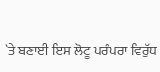`ਤੇ ਬਣਾਈ ਇਸ ਲੋਟੂ ਪਰੰਪਰਾ ਵਿਰੁੱਧ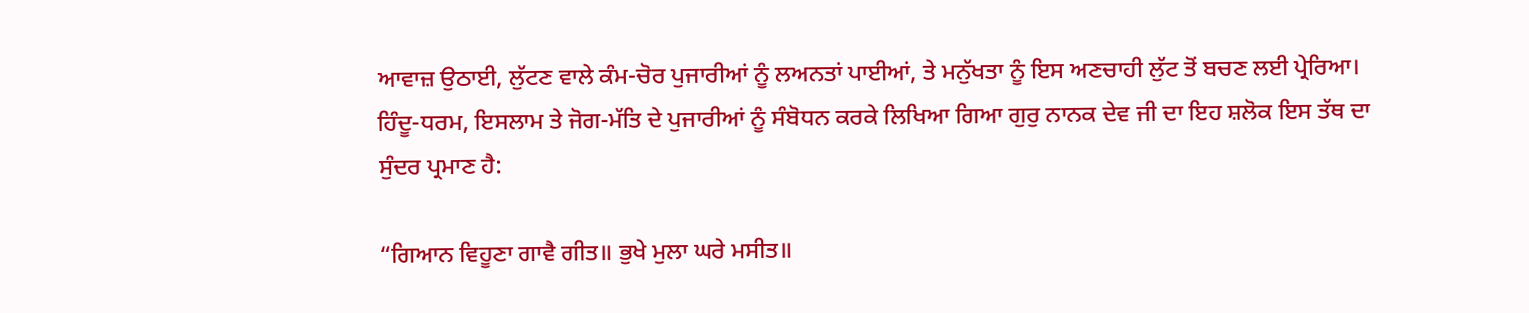ਆਵਾਜ਼ ਉਠਾਈ, ਲੁੱਟਣ ਵਾਲੇ ਕੰਮ-ਚੋਰ ਪੁਜਾਰੀਆਂ ਨੂੰ ਲਅਨਤਾਂ ਪਾਈਆਂ, ਤੇ ਮਨੁੱਖਤਾ ਨੂੰ ਇਸ ਅਣਚਾਹੀ ਲੁੱਟ ਤੋਂ ਬਚਣ ਲਈ ਪ੍ਰੇਰਿਆ। ਹਿੰਦੂ-ਧਰਮ, ਇਸਲਾਮ ਤੇ ਜੋਗ-ਮੱਤਿ ਦੇ ਪੁਜਾਰੀਆਂ ਨੂੰ ਸੰਬੋਧਨ ਕਰਕੇ ਲਿਖਿਆ ਗਿਆ ਗੁਰੁ ਨਾਨਕ ਦੇਵ ਜੀ ਦਾ ਇਹ ਸ਼ਲੋਕ ਇਸ ਤੱਥ ਦਾ ਸੁੰਦਰ ਪ੍ਰਮਾਣ ਹੈ:

“ਗਿਆਨ ਵਿਹੂਣਾ ਗਾਵੈ ਗੀਤ॥ ਭੁਖੇ ਮੁਲਾ ਘਰੇ ਮਸੀਤ॥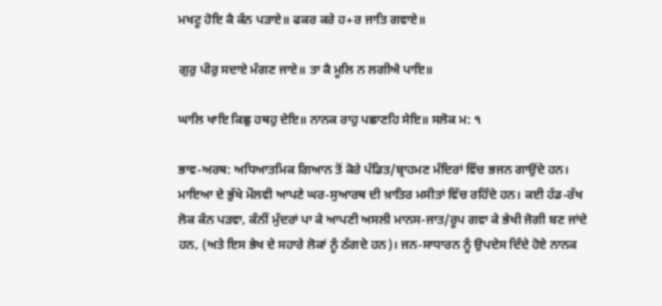ਮਖਟੂ ਹੋਇ ਕੈ ਕੰਨ ਪੜਾਏ॥ ਫਕਰ ਕਰੇ ਹ+ਰ ਜਾਤਿ ਗਵਾਏ॥

ਗੁਰੁ ਪੀਰੁ ਸਦਾਏ ਮੰਗਣ ਜਾਏ॥ ਤਾ ਕੈ ਮੂਲਿ ਨ ਲਗੀਐ ਪਾਇ॥

ਘਾਲਿ ਖਾਇ ਕਿਛੁ ਹਥਹੁ ਦੇਇ॥ ਨਾਨਕ ਰਾਹੁ ਪਛਾਣਹਿ ਸੇਇ॥ ਸਲੋਕ ਮ: ੧

ਭਾਵ-ਅਰਥ: ਅਧਿਆਤਮਿਕ ਗਿਆਨ ਤੋਂ ਕੋਰੇ ਪੰਡਿਤ/ਬ੍ਰਾਹਮਣ ਮੰਦਿਰਾਂ ਵਿੱਚ ਭਜਨ ਗਾਉਂਦੇ ਹਨ। ਮਾਇਆ ਦੇ ਭੁੱਖੇ ਮੌਲਵੀ ਆਪਣੇ ਘਰ-ਸੁਆਰਥ ਦੀ ਖ਼ਾਤਿਰ ਮਸੀਤਾਂ ਵਿੱਚ ਰਹਿੰਦੇ ਹਨ। ਕਈ ਹੱਡ-ਰੱਖ ਲੋਕ ਕੰਨ ਪੜਵਾ, ਕੰਨੀਂ ਮੁੰਦਰਾਂ ਪਾ ਕੇ ਆਪਣੀ ਅਸਲੀ ਮਾਨਸ-ਜਾਤ/ਰੂਪ ਗਵਾ ਕੇ ਭੇਖੀ ਜੋਗੀ ਬਣ ਜਾਂਦੇ ਹਨ, (ਅਤੇ ਇਸ ਭੇਖ ਦੇ ਸਹਾਰੇ ਲੋਕਾਂ ਨੂੰ ਠੱਗਦੇ ਹਨ)। ਜਨ-ਸਾਧਾਰਨ ਨੂੰ ਉਪਦੇਸ ਦਿੰਦੇ ਹੋਏ ਨਾਨਕ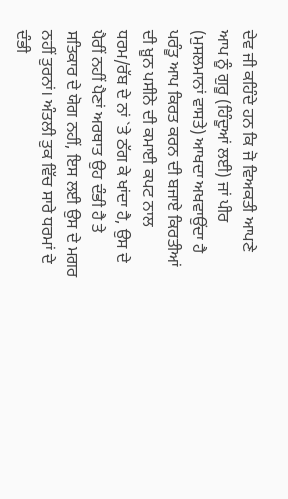ਦੇਵ ਜੀ ਕਹਿੰਦੇ ਹਨ ਕਿ ਜੋ ਵਿਅਕਤੀ ਆਪਣੇ ਆਪ ਨੂੰ ਗੁਰੂ (ਹਿੰਦੂਆਂ ਲਈ) ਜਾਂ ਪੀਰ (ਮੁਸਲਮਾਨਾਂ ਵਾਸਤੇ) ਆਖਦਾ ਅਖਵਾਉਂਦਾ ਹੈ ਪਰੰਤੂ ਆਪ ਕਿਰਤ ਕਰਨ ਦੀ ਬਜਾਏ ਕਿਰਤੀਆਂ ਦੀ ਖ਼ੂਨ ਪਸੀਨੇ ਦੀ ਕਮਾਈ ਕਪਟ ਨਾਲ ਧਰਮ/ਰੱਬ ਦੇ ਨਾਂ `ਤੇ ਠੱਗ ਕੇ ਖਾਂਦਾ ਹੈ, ਉਸ ਦੇ ਪੈਰੀਂ ਨਹੀਂ ਪੈਣਾਂ ਅਰਥਾਤ ਉਹ ਦੰਭੀ ਹੈ ਤੇ ਸਤਿਕਾਰ ਦੇ ਯੋਗ ਨਹੀਂ, ਇਸ ਲਈ ਉਸ ਦੇ ਮਗਰ ਨਹੀਂ ਤੁਰਨਾਂ। ਅੰਤਲੀ ਤੁਕ ਵਿੱਚ ਸਾਰੇ ਧਰਮਾਂ ਦੇ ਦੰਭੀ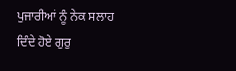ਪੁਜਾਰੀਆਂ ਨੂੰ ਨੇਕ ਸਲਾਹ ਦਿੰਦੇ ਹੋਏ ਗੁਰੁ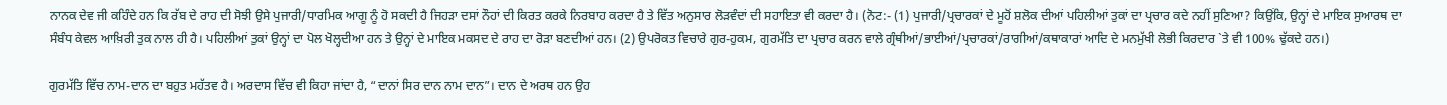ਨਾਨਕ ਦੇਵ ਜੀ ਕਹਿੰਦੇ ਹਨ ਕਿ ਰੱਬ ਦੇ ਰਾਹ ਦੀ ਸੋਝੀ ਉਸੇ ਪੁਜਾਰੀ/ਧਾਰਮਿਕ ਆਗੂ ਨੂੰ ਹੋ ਸਕਦੀ ਹੈ ਜਿਹੜਾ ਦਸਾਂ ਨੌਹਾਂ ਦੀ ਕਿਰਤ ਕਰਕੇ ਨਿਰਬਾਹ ਕਰਦਾ ਹੈ ਤੇ ਵਿੱਤ ਅਨੁਸਾਰ ਲੋੜਵੰਦਾਂ ਦੀ ਸਹਾਇਤਾ ਵੀ ਕਰਦਾ ਹੈ। (ਨੋਟ:- (1) ਪੁਜਾਰੀ/ਪ੍ਰਚਾਰਕਾਂ ਦੇ ਮੂਹੋਂ ਸ਼ਲੋਕ ਦੀਆਂ ਪਹਿਲੀਆਂ ਤੁਕਾਂ ਦਾ ਪ੍ਰਚਾਰ ਕਦੇ ਨਹੀਂ ਸੁਣਿਆ? ਕਿਉਂਕਿ, ਉਨ੍ਹਾਂ ਦੇ ਮਾਇਕ ਸੁਆਰਥ ਦਾ ਸੰਬੰਧ ਕੇਵਲ ਆਖ਼ਿਰੀ ਤੁਕ ਨਾਲ ਹੀ ਹੈ। ਪਹਿਲੀਆਂ ਤੁਕਾਂ ਉਨ੍ਹਾਂ ਦਾ ਪੋਲ ਖੋਲ੍ਹਦੀਆ ਹਨ ਤੇ ਉਨ੍ਹਾਂ ਦੇ ਮਾਇਕ ਮਕਸਦ ਦੇ ਰਾਹ ਦਾ ਰੋੜਾ ਬਣਦੀਆਂ ਹਨ। (2) ਉਪਰੋਕਤ ਵਿਚਾਰੇ ਗੁਰ-ਹੁਕਮ, ਗੁਰਮੱਤਿ ਦਾ ਪ੍ਰਚਾਰ ਕਰਨ ਵਾਲੇ ਗ੍ਰੰਥੀਆਂ/ਭਾਈਆਂ/ਪ੍ਰਚਾਰਕਾਂ/ਰਾਗੀਆਂ/ਕਥਾਕਾਰਾਂ ਆਦਿ ਦੇ ਮਨਮੁੱਖੀ ਲੋਭੀ ਕਿਰਦਾਰ `ਤੇ ਵੀ 100% ਢੁੱਕਦੇ ਹਨ।)

ਗੁਰਮੱਤਿ ਵਿੱਚ ਨਾਮ-ਦਾਨ ਦਾ ਬਹੁਤ ਮਹੱਤਵ ਹੈ। ਅਰਦਾਸ ਵਿੱਚ ਵੀ ਕਿਹਾ ਜਾਂਦਾ ਹੈ, “ਦਾਨਾਂ ਸਿਰ ਦਾਨ ਨਾਮ ਦਾਨ”। ਦਾਨ ਦੇ ਅਰਥ ਹਨ ਉਹ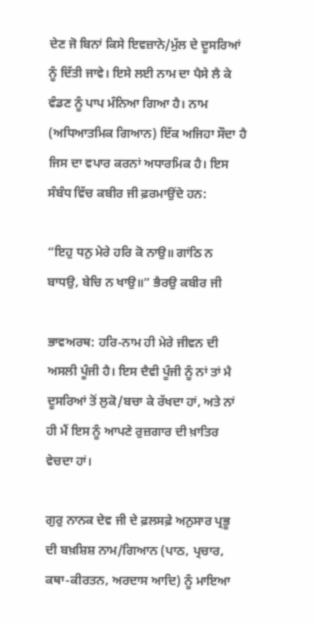ਦੇਣ ਜੋ ਬਿਨਾਂ ਕਿਸੇ ਇਵਜ਼ਾਨੇ/ਮੁੱਲ ਦੇ ਦੂਸਰਿਆਂ ਨੂੰ ਦਿੱਤੀ ਜਾਵੇ। ਇਸੇ ਲਈ ਨਾਮ ਦਾ ਪੈਸੇ ਲੈ ਕੇ ਵੰਡਣ ਨੂੰ ਪਾਪ ਮੰਨਿਆ ਗਿਆ ਹੈ। ਨਾਮ (ਅਧਿਆਤਮਿਕ ਗਿਆਨ) ਇੱਕ ਅਜਿਹਾ ਸੌਦਾ ਹੈ ਜਿਸ ਦਾ ਵਪਾਰ ਕਰਨਾਂ ਅਧਾਰਮਿਕ ਹੈ। ਇਸ ਸੰਬੰਧ ਵਿੱਚ ਕਬੀਰ ਜੀ ਫ਼ਰਮਾਉਂਦੇ ਹਨ:

“ਇਹੁ ਧਨੁ ਮੇਰੇ ਹਰਿ ਕੋ ਨਾਉ॥ ਗਾਂਠਿ ਨ ਬਾਧਉ, ਬੇਚਿ ਨ ਖਾਉ॥” ਭੈਰਉ ਕਬੀਰ ਜੀ

ਭਾਵਅਰਥ: ਹਰਿ-ਨਾਮ ਹੀ ਮੇਰੇ ਜੀਵਨ ਦੀ ਅਸਲੀ ਪੂੰਜੀ ਹੈ। ਇਸ ਦੈਵੀ ਪੂੰਜੀ ਨੂੰ ਨਾਂ ਤਾਂ ਮੈ ਦੂਸਰਿਆਂ ਤੋਂ ਲੁਕੋ/ਬਚਾ ਕੇ ਰੱਖਦਾ ਹਾਂ, ਅਤੇ ਨਾਂ ਹੀ ਮੈਂ ਇਸ ਨੂੰ ਆਪਣੇ ਰੁਜ਼ਗਾਰ ਦੀ ਖ਼ਾਤਿਰ ਵੇਚਦਾ ਹਾਂ।

ਗੁਰੁ ਨਾਨਕ ਦੇਵ ਜੀ ਦੇ ਫ਼ਲਸਫ਼ੇ ਅਨੁਸਾਰ ਪ੍ਰਭੂ ਦੀ ਬਖ਼ਸ਼ਿਸ਼ ਨਾਮ/ਗਿਆਨ (ਪਾਠ, ਪ੍ਰਚਾਰ, ਕਥਾ-ਕੀਰਤਨ, ਅਰਦਾਸ ਆਦਿ) ਨੂੰ ਮਾਇਆ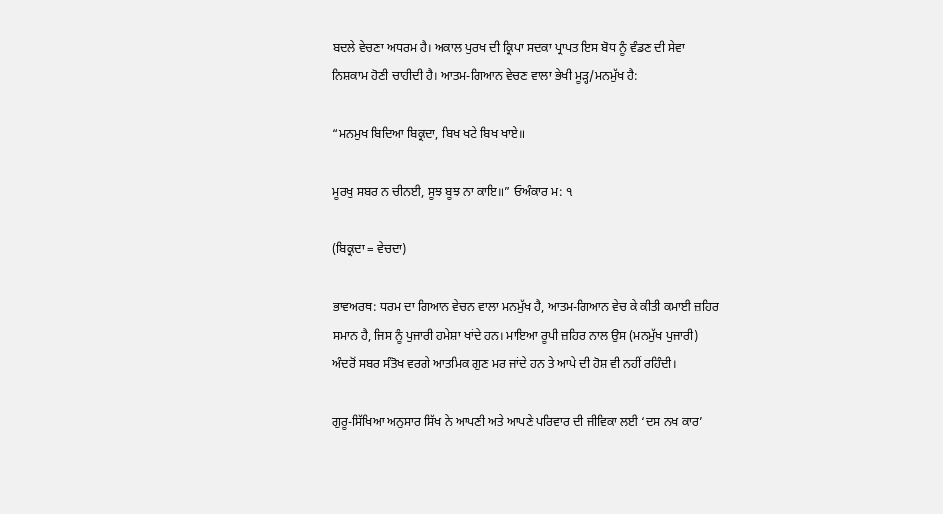ਬਦਲੇ ਵੇਚਣਾ ਅਧਰਮ ਹੈ। ਅਕਾਲ ਪੁਰਖ ਦੀ ਕ੍ਰਿਪਾ ਸਦਕਾ ਪ੍ਰਾਪਤ ਇਸ ਬੋਧ ਨੂੰ ਵੰਡਣ ਦੀ ਸੇਵਾ ਨਿਸ਼ਕਾਮ ਹੋਣੀ ਚਾਹੀਦੀ ਹੈ। ਆਤਮ-ਗਿਆਨ ਵੇਚਣ ਵਾਲਾ ਭੇਖੀ ਮੂੜ੍ਹ/ਮਨਮੁੱਖ ਹੈ:

“ਮਨਮੁਖ ਬਿਦਿਆ ਬਿਕ੍ਰਦਾ, ਬਿਖ ਖਟੇ ਬਿਖ ਖਾਏ॥

ਮੂਰਖੁ ਸਬਰ ਨ ਚੀਨਈ, ਸੂਝ ਬੂਝ ਨਾ ਕਾਇ॥” ਓਅੰਕਾਰ ਮ: ੧

(ਬਿਕ੍ਰਦਾ = ਵੇਚਦਾ)

ਭਾਵਅਰਥ: ਧਰਮ ਦਾ ਗਿਆਨ ਵੇਚਨ ਵਾਲਾ ਮਨਮੁੱਖ ਹੈ, ਆਤਮ-ਗਿਆਨ ਵੇਚ ਕੇ ਕੀਤੀ ਕਮਾਈ ਜ਼ਹਿਰ ਸਮਾਨ ਹੈ, ਜਿਸ ਨੂੰ ਪੁਜਾਰੀ ਹਮੇਸ਼ਾ ਖਾਂਦੇ ਹਨ। ਮਾਇਆ ਰੂਪੀ ਜ਼ਹਿਰ ਨਾਲ ਉਸ (ਮਨਮੁੱਖ ਪੁਜਾਰੀ) ਅੰਦਰੋਂ ਸਬਰ ਸੰਤੋਖ ਵਰਗੇ ਆਤਮਿਕ ਗੁਣ ਮਰ ਜਾਂਦੇ ਹਨ ਤੇ ਆਪੇ ਦੀ ਹੋਸ਼ ਵੀ ਨਹੀਂ ਰਹਿੰਦੀ।

ਗੁਰੂ-ਸਿੱਖਿਆ ਅਨੁਸਾਰ ਸਿੱਖ ਨੇ ਆਪਣੀ ਅਤੇ ਆਪਣੇ ਪਰਿਵਾਰ ਦੀ ਜੀਵਿਕਾ ਲਈ ‘ਦਸ ਨਖ ਕਾਰ’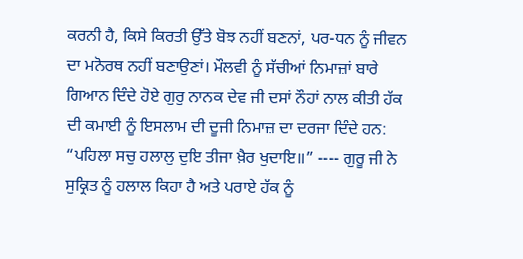ਕਰਨੀ ਹੈ, ਕਿਸੇ ਕਿਰਤੀ ਉੱਤੇ ਬੋਝ ਨਹੀਂ ਬਣਨਾਂ, ਪਰ-ਧਨ ਨੂੰ ਜੀਵਨ ਦਾ ਮਨੋਰਥ ਨਹੀਂ ਬਣਾਉਣਾਂ। ਮੌਲਵੀ ਨੂੰ ਸੱਚੀਆਂ ਨਿਮਾਜ਼ਾਂ ਬਾਰੇ ਗਿਆਨ ਦਿੰਦੇ ਹੋਏ ਗੁਰੁ ਨਾਨਕ ਦੇਵ ਜੀ ਦਸਾਂ ਨੌਹਾਂ ਨਾਲ ਕੀਤੀ ਹੱਕ ਦੀ ਕਮਾਈ ਨੂੰ ਇਸਲਾਮ ਦੀ ਦੂਜੀ ਨਿਮਾਜ਼ ਦਾ ਦਰਜਾ ਦਿੰਦੇ ਹਨ: “ਪਹਿਲਾ ਸਚੁ ਹਲਾਲੁ ਦੁਇ ਤੀਜਾ ਖ਼ੈਰ ਖੁਦਾਇ॥” ---- ਗੁਰੂ ਜੀ ਨੇ ਸੁਕ੍ਰਿਤ ਨੂੰ ਹਲਾਲ ਕਿਹਾ ਹੈ ਅਤੇ ਪਰਾਏ ਹੱਕ ਨੂੰ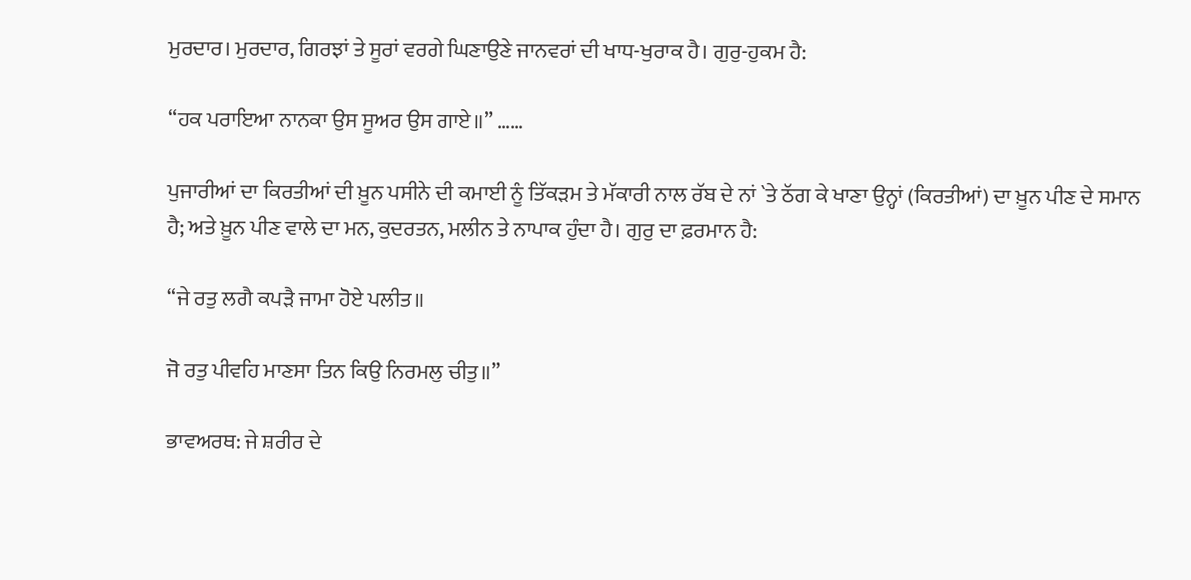ਮੁਰਦਾਰ। ਮੁਰਦਾਰ, ਗਿਰਝਾਂ ਤੇ ਸੂਰਾਂ ਵਰਗੇ ਘਿਣਾਉਣੇ ਜਾਨਵਰਾਂ ਦੀ ਖਾਧ-ਖੁਰਾਕ ਹੈ। ਗੁਰੁ-ਹੁਕਮ ਹੈ:

“ਹਕ ਪਰਾਇਆ ਨਾਨਕਾ ਉਸ ਸੂਅਰ ਉਸ ਗਾਏ॥” ……

ਪੁਜਾਰੀਆਂ ਦਾ ਕਿਰਤੀਆਂ ਦੀ ਖ਼ੂਨ ਪਸੀਨੇ ਦੀ ਕਮਾਈ ਨੂੰ ਤਿੱਕੜਮ ਤੇ ਮੱਕਾਰੀ ਨਾਲ ਰੱਬ ਦੇ ਨਾਂ `ਤੇ ਠੱਗ ਕੇ ਖਾਣਾ ਉਨ੍ਹਾਂ (ਕਿਰਤੀਆਂ) ਦਾ ਖ਼ੂਨ ਪੀਣ ਦੇ ਸਮਾਨ ਹੈ; ਅਤੇ ਖ਼ੂਨ ਪੀਣ ਵਾਲੇ ਦਾ ਮਨ, ਕੁਦਰਤਨ, ਮਲੀਨ ਤੇ ਨਾਪਾਕ ਹੁੰਦਾ ਹੈ। ਗੁਰੁ ਦਾ ਫ਼ਰਮਾਨ ਹੈ:

“ਜੇ ਰਤੁ ਲਗੈ ਕਪੜੈ ਜਾਮਾ ਹੋਏ ਪਲੀਤ॥

ਜੋ ਰਤੁ ਪੀਵਹਿ ਮਾਣਸਾ ਤਿਨ ਕਿਉ ਨਿਰਮਲੁ ਚੀਤੁ॥”

ਭਾਵਅਰਥ: ਜੇ ਸ਼ਰੀਰ ਦੇ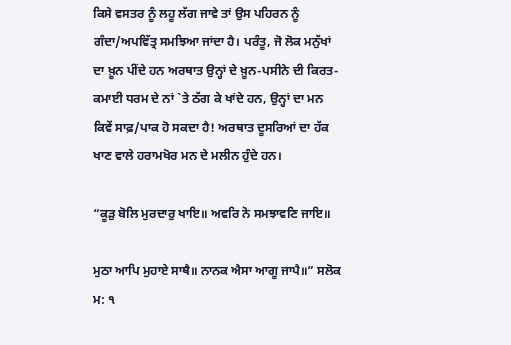ਕਿਸੇ ਵਸਤਰ ਨੂੰ ਲਹੂ ਲੱਗ ਜਾਵੇ ਤਾਂ ਉਸ ਪਹਿਰਨ ਨੂੰ ਗੰਦਾ/ਅਪਵਿੱਤ੍ਰ ਸਮਝਿਆ ਜਾਂਦਾ ਹੈ। ਪਰੰਤੂ, ਜੋ ਲੋਕ ਮਨੁੱਖਾਂ ਦਾ ਖ਼ੂਨ ਪੀਂਦੇ ਹਨ ਅਰਥਾਤ ਉਨ੍ਹਾਂ ਦੇ ਖ਼ੂਨ-ਪਸੀਨੇ ਦੀ ਕਿਰਤ-ਕਮਾਈ ਧਰਮ ਦੇ ਨਾਂ `ਤੇ ਠੱਗ ਕੇ ਖਾਂਦੇ ਹਨ, ਉਨ੍ਹਾਂ ਦਾ ਮਨ ਕਿਵੇਂ ਸਾਫ਼/ਪਾਕ ਹੋ ਸਕਦਾ ਹੈ! ਅਰਥਾਤ ਦੂਸਰਿਆਂ ਦਾ ਹੱਕ ਖਾਣ ਵਾਲੇ ਹਰਾਮਖੋਰ ਮਨ ਦੇ ਮਲੀਨ ਹੁੰਦੇ ਹਨ।

“ਕੂੜੁ ਬੋਲਿ ਮੁਰਦਾਰੁ ਖਾਇ॥ ਅਵਰਿ ਨੋ ਸਮਝਾਵਣਿ ਜਾਇ॥

ਮੁਠਾ ਆਪਿ ਮੁਹਾਏ ਸਾਥੈ॥ ਨਾਨਕ ਐਸਾ ਆਗੂ ਜਾਪੈ॥” ਸਲੋਕ ਮ: ੧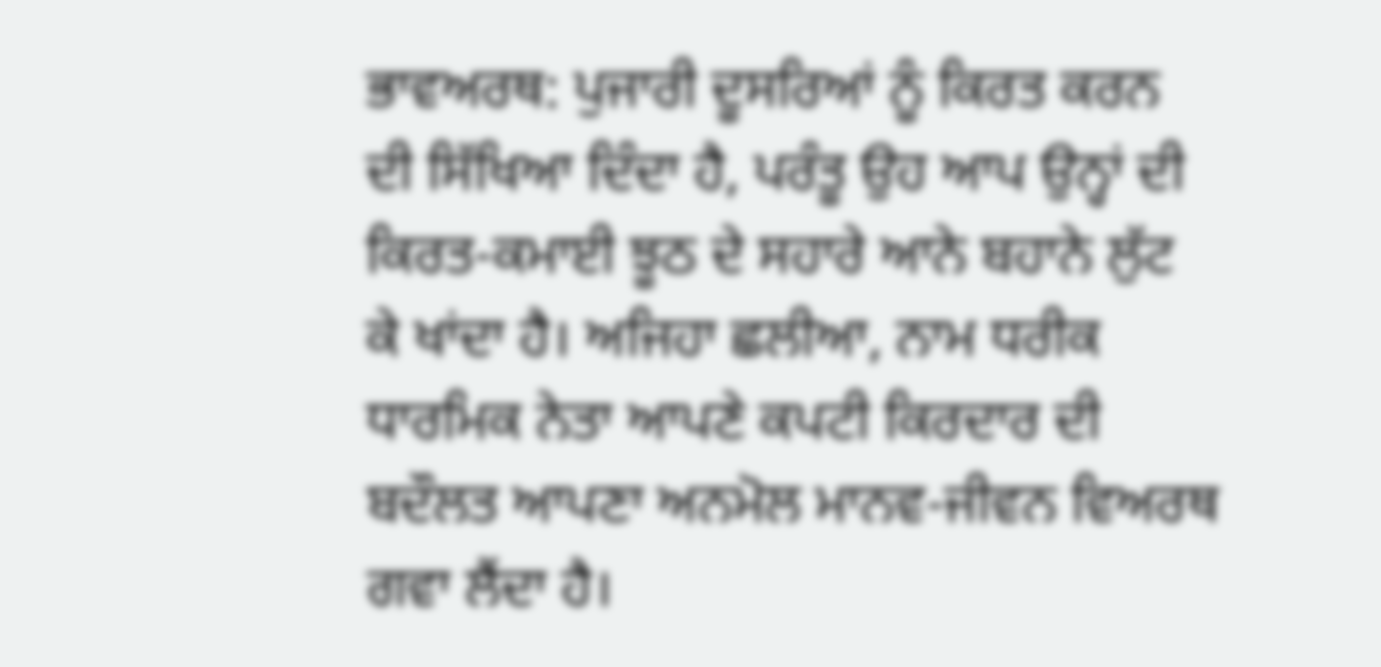ਭਾਵਅਰਥ: ਪੁਜਾਰੀ ਦੂਸਰਿਆਂ ਨੂੰ ਕਿਰਤ ਕਰਨ ਦੀ ਸਿੱਖਿਆ ਦਿੰਦਾ ਹੈ, ਪਰੰਤੂ ਉਹ ਆਪ ਉਨ੍ਹਾਂ ਦੀ ਕਿਰਤ-ਕਮਾਈ ਝੂਠ ਦੇ ਸਹਾਰੇ ਆਨੇ ਬਹਾਨੇ ਲੁੱਟ ਕੇ ਖਾਂਦਾ ਹੈ। ਅਜਿਹਾ ਛਲੀਆ, ਨਾਮ ਧਰੀਕ ਧਾਰਮਿਕ ਨੇਤਾ ਆਪਣੇ ਕਪਟੀ ਕਿਰਦਾਰ ਦੀ ਬਦੌਲਤ ਆਪਣਾ ਅਨਮੋਲ ਮਾਨਵ-ਜੀਵਨ ਵਿਅਰਥ ਗਵਾ ਲੈਂਦਾ ਹੈ।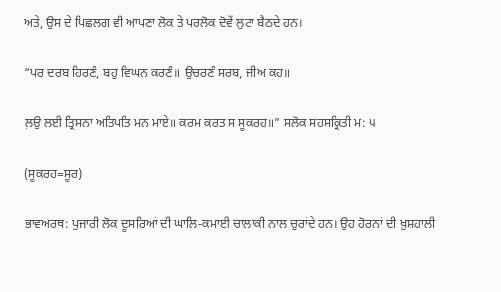ਅਤੇ, ਉਸ ਦੇ ਪਿਛਲਗ ਵੀ ਆਪਣਾ ਲੋਕ ਤੇ ਪਰਲੋਕ ਦੋਵੇਂ ਲੁਟਾ ਬੈਠਦੇ ਹਨ।

“ਪਰ ਦਰਬ ਹਿਰਣੰ, ਬਹੁ ਵਿਘਨ ਕਰਣੰ॥ ਉਚਰਣੰ ਸਰਬ, ਜੀਅ ਕਹ॥

ਲ਼ਉ ਲਈ ਤ੍ਰਿਸਨਾ ਅਤਿਪਤਿ ਮਨ ਮਾਏ॥ ਕਰਮ ਕਰਤ ਸ ਸੂਕਰਹ॥” ਸਲੋਕ ਸਹਸਕ੍ਰਿਤੀ ਮ: ੫

(ਸੂਕਰਹ=ਸੂਰ)

ਭਾਵਅਰਥ: ਪੁਜਾਰੀ ਲੋਕ ਦੂਸਰਿਆਂ ਦੀ ਘਾਲਿ-ਕਮਾਈ ਚਾਲਾਕੀ ਨਾਲ ਚੁਰਾਂਦੇ ਹਨ। ਉਹ ਹੋਰਨਾਂ ਦੀ ਖ਼ੁਸ਼ਹਾਲੀ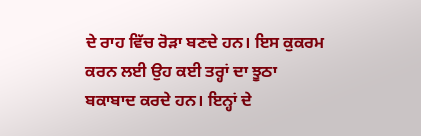ਦੇ ਰਾਹ ਵਿੱਚ ਰੋੜਾ ਬਣਦੇ ਹਨ। ਇਸ ਕੁਕਰਮ ਕਰਨ ਲਈ ਉਹ ਕਈ ਤਰ੍ਹਾਂ ਦਾ ਝੂਠਾ ਬਕਾਬਾਦ ਕਰਦੇ ਹਨ। ਇਨ੍ਹਾਂ ਦੇ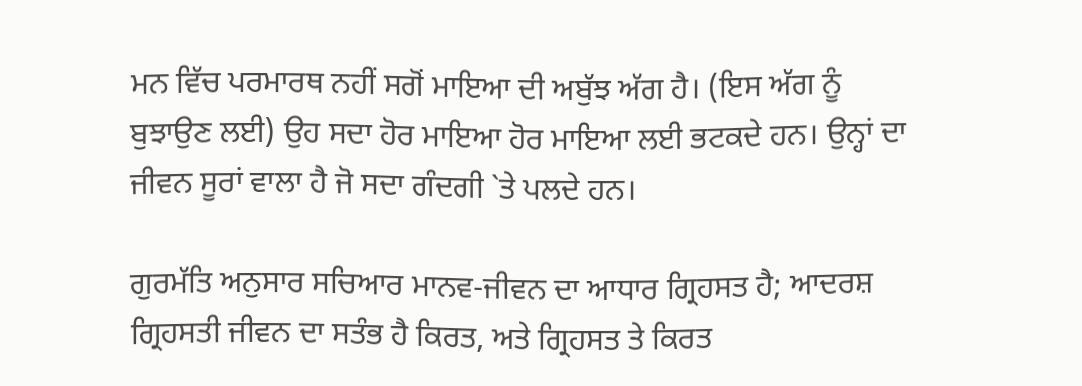ਮਨ ਵਿੱਚ ਪਰਮਾਰਥ ਨਹੀਂ ਸਗੋਂ ਮਾਇਆ ਦੀ ਅਬੁੱਝ ਅੱਗ ਹੈ। (ਇਸ ਅੱਗ ਨੂੰ ਬੁਝਾਉਣ ਲਈ) ਉਹ ਸਦਾ ਹੋਰ ਮਾਇਆ ਹੋਰ ਮਾਇਆ ਲਈ ਭਟਕਦੇ ਹਨ। ਉਨ੍ਹਾਂ ਦਾ ਜੀਵਨ ਸੂਰਾਂ ਵਾਲਾ ਹੈ ਜੋ ਸਦਾ ਗੰਦਗੀ `ਤੇ ਪਲਦੇ ਹਨ।

ਗੁਰਮੱਤਿ ਅਨੁਸਾਰ ਸਚਿਆਰ ਮਾਨਵ-ਜੀਵਨ ਦਾ ਆਧਾਰ ਗ੍ਰਿਹਸਤ ਹੈ; ਆਦਰਸ਼ ਗ੍ਰਿਹਸਤੀ ਜੀਵਨ ਦਾ ਸਤੰਭ ਹੈ ਕਿਰਤ, ਅਤੇ ਗ੍ਰਿਹਸਤ ਤੇ ਕਿਰਤ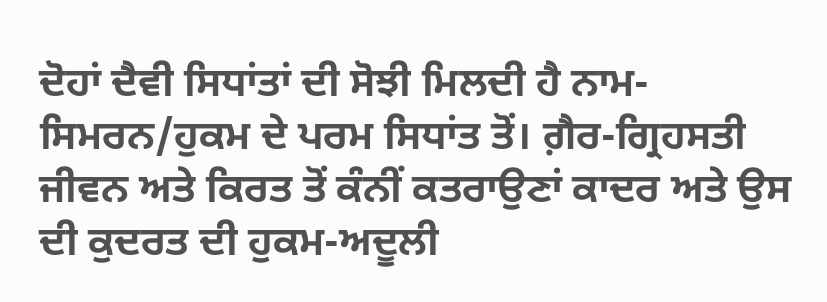ਦੋਹਾਂ ਦੈਵੀ ਸਿਧਾਂਤਾਂ ਦੀ ਸੋਝੀ ਮਿਲਦੀ ਹੈ ਨਾਮ-ਸਿਮਰਨ/ਹੁਕਮ ਦੇ ਪਰਮ ਸਿਧਾਂਤ ਤੋਂ। ਗ਼ੈਰ-ਗ੍ਰਿਹਸਤੀ ਜੀਵਨ ਅਤੇ ਕਿਰਤ ਤੋਂ ਕੰਨੀਂ ਕਤਰਾਉਣਾਂ ਕਾਦਰ ਅਤੇ ਉਸ ਦੀ ਕੁਦਰਤ ਦੀ ਹੁਕਮ-ਅਦੂਲੀ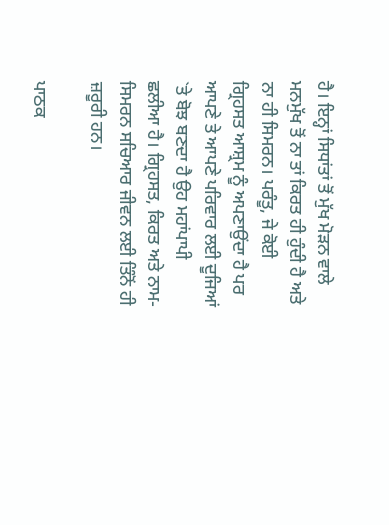ਹੈ। ਇਨ੍ਹਾਂ ਸਿਧਾਂਤਾਂ ਤੋਂ ਮੁੱਖ ਮੋੜਨ ਵਾਲੇ ਮਨਮੁੱਖ ਤੋਂ ਨਾ ਤਾਂ ਕਿਰਤ ਹੀ ਹੁੰਦੀ ਹੈ ਅਤੇ ਨਾ ਹੀ ਸਿਮਰਨ। ਪਰੰਤੂ, ਜੇ ਕੋਈ ਗ੍ਰਿਹਸਤ ਆਸ਼੍ਰਮ ਨੂੰ ਅਪਣਾਉਂਦਾ ਹੈ ਪਰ ਆਪਣੇ ਤੇ ਆਪਣੇ ਪਰਿਵਾਰ ਲਈ ਦੂਜਿਆਂ `ਤੇ ਬੋਝ ਬਣਦਾ ਹੈ ਉਹ ਮਹਾਂਪਾਪੀ ਛਲੀਆ ਹੈ। ਗ੍ਰਿਹਸਤ, ਕਿਰਤ ਅਤੇ ਨਾਮ-ਸਿਮਰਨ ਸਚਿਆਰ ਜੀਵਨ ਲਈ ਤਿੰਨੋਂ ਹੀ ਜ਼ਰੂਰੀ ਹਨ।

ਪਾਠਕ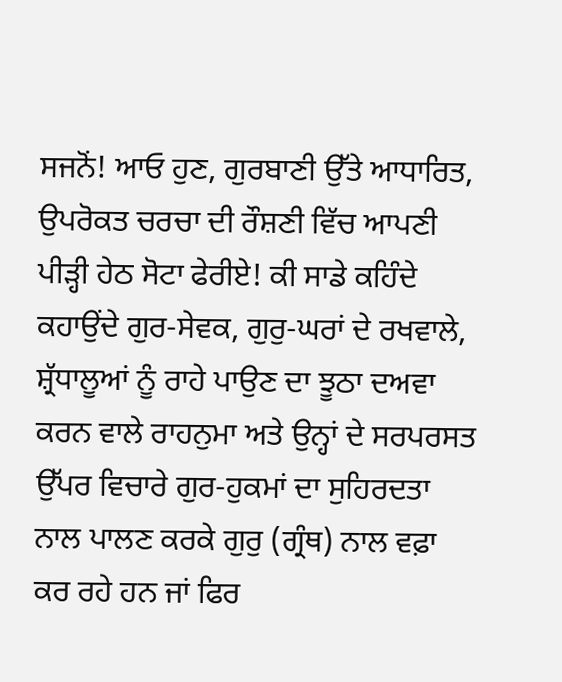ਸਜਨੋਂ! ਆਓ ਹੁਣ, ਗੁਰਬਾਣੀ ਉੱਤੇ ਆਧਾਰਿਤ, ਉਪਰੋਕਤ ਚਰਚਾ ਦੀ ਰੌਸ਼ਣੀ ਵਿੱਚ ਆਪਣੀ ਪੀੜ੍ਹੀ ਹੇਠ ਸੋਟਾ ਫੇਰੀਏ! ਕੀ ਸਾਡੇ ਕਹਿੰਦੇ ਕਹਾਉਂਦੇ ਗੁਰ-ਸੇਵਕ, ਗੁਰੁ-ਘਰਾਂ ਦੇ ਰਖਵਾਲੇ, ਸ਼੍ਰੱਧਾਲੂਆਂ ਨੂੰ ਰਾਹੇ ਪਾਉਣ ਦਾ ਝੂਠਾ ਦਅਵਾ ਕਰਨ ਵਾਲੇ ਰਾਹਨੁਮਾ ਅਤੇ ਉਨ੍ਹਾਂ ਦੇ ਸਰਪਰਸਤ ਉੱਪਰ ਵਿਚਾਰੇ ਗੁਰ-ਹੁਕਮਾਂ ਦਾ ਸੁਹਿਰਦਤਾ ਨਾਲ ਪਾਲਣ ਕਰਕੇ ਗੁਰੁ (ਗ੍ਰੰਥ) ਨਾਲ ਵਫ਼ਾ ਕਰ ਰਹੇ ਹਨ ਜਾਂ ਫਿਰ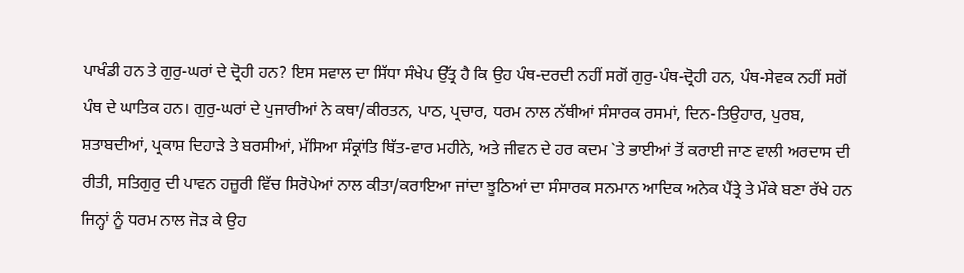ਪਾਖੰਡੀ ਹਨ ਤੇ ਗੁਰੁ-ਘਰਾਂ ਦੇ ਦ੍ਰੋਹੀ ਹਨ? ਇਸ ਸਵਾਲ ਦਾ ਸਿੱਧਾ ਸੰਖੇਪ ਉੱਤ੍ਰ ਹੈ ਕਿ ਉਹ ਪੰਥ-ਦਰਦੀ ਨਹੀਂ ਸਗੋਂ ਗੁਰੁ-ਪੰਥ-ਦ੍ਰੋਹੀ ਹਨ, ਪੰਥ-ਸੇਵਕ ਨਹੀਂ ਸਗੋਂ ਪੰਥ ਦੇ ਘਾਤਿਕ ਹਨ। ਗੁਰੁ-ਘਰਾਂ ਦੇ ਪੁਜਾਰੀਆਂ ਨੇ ਕਥਾ/ਕੀਰਤਨ, ਪਾਠ, ਪ੍ਰਚਾਰ, ਧਰਮ ਨਾਲ ਨੱਥੀਆਂ ਸੰਸਾਰਕ ਰਸਮਾਂ, ਦਿਨ-ਤਿਉਹਾਰ, ਪੁਰਬ, ਸ਼ਤਾਬਦੀਆਂ, ਪ੍ਰਕਾਸ਼ ਦਿਹਾੜੇ ਤੇ ਬਰਸੀਆਂ, ਮੱਸਿਆ ਸੰਕ੍ਰਾਂਤਿ ਥਿੱਤ-ਵਾਰ ਮਹੀਨੇ, ਅਤੇ ਜੀਵਨ ਦੇ ਹਰ ਕਦਮ `ਤੇ ਭਾਈਆਂ ਤੋਂ ਕਰਾਈ ਜਾਣ ਵਾਲੀ ਅਰਦਾਸ ਦੀ ਰੀਤੀ, ਸਤਿਗੁਰੁ ਦੀ ਪਾਵਨ ਹਜ਼ੂਰੀ ਵਿੱਚ ਸਿਰੋਪੇਆਂ ਨਾਲ ਕੀਤਾ/ਕਰਾਇਆ ਜਾਂਦਾ ਝੂਠਿਆਂ ਦਾ ਸੰਸਾਰਕ ਸਨਮਾਨ ਆਦਿਕ ਅਨੇਕ ਪੈਂਤ੍ਰੇ ਤੇ ਮੌਕੇ ਬਣਾ ਰੱਖੇ ਹਨ ਜਿਨ੍ਹਾਂ ਨੂੰ ਧਰਮ ਨਾਲ ਜੋੜ ਕੇ ਉਹ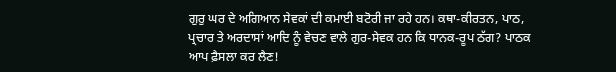ਗੁਰੁ ਘਰ ਦੇ ਅਗਿਆਨ ਸੇਵਕਾਂ ਦੀ ਕਮਾਈ ਬਟੋਰੀ ਜਾ ਰਹੇ ਹਨ। ਕਥਾ-ਕੀਰਤਨ, ਪਾਠ, ਪ੍ਰਚਾਰ ਤੇ ਅਰਦਾਸਾਂ ਆਦਿ ਨੂੰ ਵੇਚਣ ਵਾਲੇ ਗੁਰ-ਸੇਵਕ ਹਨ ਕਿ ਧਾਨਕ-ਰੂਪ ਠੱਗ? ਪਾਠਕ ਆਪ ਫ਼ੈਸਲਾ ਕਰ ਲੈਣ!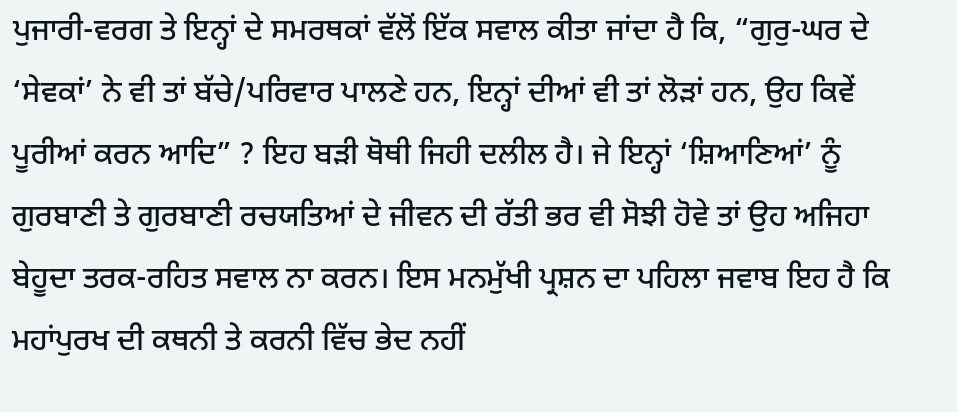ਪੁਜਾਰੀ-ਵਰਗ ਤੇ ਇਨ੍ਹਾਂ ਦੇ ਸਮਰਥਕਾਂ ਵੱਲੋਂ ਇੱਕ ਸਵਾਲ ਕੀਤਾ ਜਾਂਦਾ ਹੈ ਕਿ, “ਗੁਰੁ-ਘਰ ਦੇ ‘ਸੇਵਕਾਂ’ ਨੇ ਵੀ ਤਾਂ ਬੱਚੇ/ਪਰਿਵਾਰ ਪਾਲਣੇ ਹਨ, ਇਨ੍ਹਾਂ ਦੀਆਂ ਵੀ ਤਾਂ ਲੋੜਾਂ ਹਨ, ਉਹ ਕਿਵੇਂ ਪੂਰੀਆਂ ਕਰਨ ਆਦਿ” ? ਇਹ ਬੜੀ ਥੋਥੀ ਜਿਹੀ ਦਲੀਲ ਹੈ। ਜੇ ਇਨ੍ਹਾਂ ‘ਸ਼ਿਆਣਿਆਂ’ ਨੂੰ ਗੁਰਬਾਣੀ ਤੇ ਗੁਰਬਾਣੀ ਰਚਯਤਿਆਂ ਦੇ ਜੀਵਨ ਦੀ ਰੱਤੀ ਭਰ ਵੀ ਸੋਝੀ ਹੋਵੇ ਤਾਂ ਉਹ ਅਜਿਹਾ ਬੇਹੂਦਾ ਤਰਕ-ਰਹਿਤ ਸਵਾਲ ਨਾ ਕਰਨ। ਇਸ ਮਨਮੁੱਖੀ ਪ੍ਰਸ਼ਨ ਦਾ ਪਹਿਲਾ ਜਵਾਬ ਇਹ ਹੈ ਕਿ ਮਹਾਂਪੁਰਖ ਦੀ ਕਥਨੀ ਤੇ ਕਰਨੀ ਵਿੱਚ ਭੇਦ ਨਹੀਂ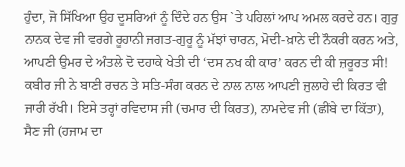ਹੁੰਦਾ, ਜੋ ਸਿੱਖਿਆ ਉਹ ਦੂਸਰਿਆਂ ਨੂੰ ਦਿੰਦੇ ਹਨ ਉਸ `ਤੇ ਪਹਿਲਾਂ ਆਪ ਅਮਲ ਕਰਦੇ ਹਨ। ਗੁਰੁ ਨਾਨਕ ਦੇਵ ਜੀ ਵਰਗੇ ਰੂਹਾਨੀ ਜਗਤ-ਗੁਰੂ ਨੂੰ ਮੱਝਾਂ ਚਾਰਨ, ਮੋਦੀ-ਖ਼ਾਨੇ ਦੀ ਨੌਕਰੀ ਕਰਨ ਅਤੇ, ਆਪਣੀ ਉਮਰ ਦੇ ਅੰਤਲੇ ਦੋ ਦਹਾਕੇ ਖੇਤੀ ਦੀ ‘ਦਸ ਨਖ ਕੀ ਕਾਰ’ ਕਰਨ ਦੀ ਕੀ ਜ਼ਰੂਰਤ ਸੀ! ਕਬੀਰ ਜੀ ਨੇ ਬਾਣੀ ਰਚਨ ਤੇ ਸਤਿ-ਸੰਗ ਕਰਨ ਦੇ ਨਾਲ ਨਾਲ ਆਪਣੀ ਜੁਲਾਹੇ ਦੀ ਕਿਰਤ ਵੀ ਜਾਰੀ ਰੱਖੀ। ਇਸੇ ਤਰ੍ਹਾਂ ਰਵਿਦਾਸ ਜੀ (ਚਮਾਰ ਦੀ ਕਿਰਤ), ਨਾਮਦੇਵ ਜੀ (ਛੀਂਬੇ ਦਾ ਕਿੱਤਾ), ਸੈਣ ਜੀ (ਹਜਾਮ ਦਾ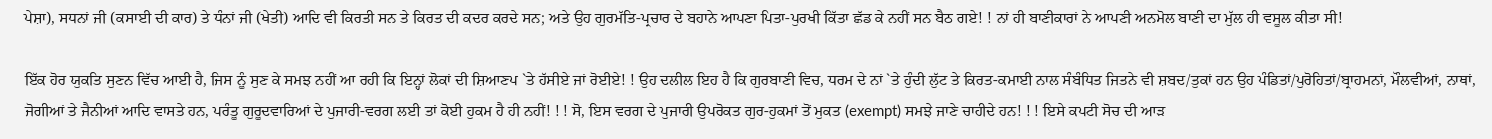ਪੇਸ਼ਾ), ਸਧਨਾਂ ਜੀ (ਕਸਾਈ ਦੀ ਕਾਰ) ਤੇ ਧੰਨਾਂ ਜੀ (ਖੇਤੀ) ਆਦਿ ਵੀ ਕਿਰਤੀ ਸਨ ਤੇ ਕਿਰਤ ਦੀ ਕਦਰ ਕਰਦੇ ਸਨ; ਅਤੇ ਉਹ ਗੁਰਮੱਤਿ-ਪ੍ਰਚਾਰ ਦੇ ਬਹਾਨੇ ਆਪਣਾ ਪਿਤਾ-ਪੁਰਖੀ ਕਿੱਤਾ ਛੱਡ ਕੇ ਨਹੀਂ ਸਨ ਬੈਠ ਗਏ! ! ਨਾਂ ਹੀ ਬਾਣੀਕਾਰਾਂ ਨੇ ਆਪਣੀ ਅਨਮੋਲ ਬਾਣੀ ਦਾ ਮੁੱਲ ਹੀ ਵਸੂਲ ਕੀਤਾ ਸੀ!

ਇੱਕ ਹੋਰ ਯੁਕਤਿ ਸੁਣਨ ਵਿੱਚ ਆਈ ਹੈ, ਜਿਸ ਨੂੰ ਸੁਣ ਕੇ ਸਮਝ ਨਹੀਂ ਆ ਰਹੀ ਕਿ ਇਨ੍ਹਾਂ ਲੋਕਾਂ ਦੀ ਸ਼ਿਆਣਪ `ਤੇ ਹੱਸੀਏ ਜਾਂ ਰੋਈਏ! ! ਉਹ ਦਲੀਲ ਇਹ ਹੈ ਕਿ ਗੁਰਬਾਣੀ ਵਿਚ, ਧਰਮ ਦੇ ਨਾਂ `ਤੇ ਹੁੰਦੀ ਲੁੱਟ ਤੇ ਕਿਰਤ-ਕਮਾਈ ਨਾਲ ਸੰਬੰਧਿਤ ਜਿਤਨੇ ਵੀ ਸ਼ਬਦ/ਤੁਕਾਂ ਹਨ ਉਹ ਪੰਡਿਤਾਂ/ਪੁਰੋਹਿਤਾਂ/ਬ੍ਰਾਹਮਨਾਂ, ਮੌਲਵੀਆਂ, ਨਾਥਾਂ, ਜੋਗੀਆਂ ਤੇ ਜੈਨੀਆਂ ਆਦਿ ਵਾਸਤੇ ਹਨ, ਪਰੰਤੂ ਗੁਰੂਦਵਾਰਿਆਂ ਦੇ ਪੁਜਾਰੀ-ਵਰਗ ਲਈ ਤਾਂ ਕੋਈ ਹੁਕਮ ਹੈ ਹੀ ਨਹੀਂ! ! ! ਸੋ, ਇਸ ਵਰਗ ਦੇ ਪੁਜਾਰੀ ਉਪਰੋਕਤ ਗੁਰ-ਹੁਕਮਾਂ ਤੋਂ ਮੁਕਤ (exempt) ਸਮਝੇ ਜਾਣੇ ਚਾਹੀਦੇ ਹਨ! ! ! ਇਸੇ ਕਪਟੀ ਸੋਚ ਦੀ ਆੜ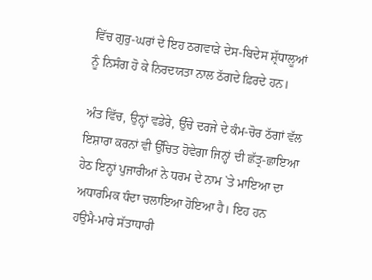ਵਿੱਚ ਗੁਰੁ-ਘਰਾਂ ਦੇ ਇਹ ਠਗਵਾੜੇ ਦੇਸ-ਬਿਦੇਸ ਸ਼੍ਰੱਧਾਲੂਆਂ ਨੂੰ ਨਿਸੰਗ ਹੋ ਕੇ ਨਿਰਦਯਤਾ ਨਾਲ ਠੱਗਦੇ ਫ਼ਿਰਦੇ ਹਨ।

ਅੰਤ ਵਿੱਚ, ਉਨ੍ਹਾਂ ਵਡੇਰੇ, ਉੱਚੇ ਦਰਜੇ ਦੇ ਕੰਮ-ਚੋਰ ਠੱਗਾਂ ਵੱਲ ਇਸ਼ਾਰਾ ਕਰਨਾਂ ਵੀ ਉੱਚਿਤ ਹੋਵੇਗਾ ਜਿਨ੍ਹਾਂ ਦੀ ਛੱਤ੍ਰ-ਛਾਇਆ ਹੇਠ ਇਨ੍ਹਾਂ ਪੁਜਾਰੀਆਂ ਨੇ ਧਰਮ ਦੇ ਨਾਮ `ਤੇ ਮਾਇਆ ਦਾ ਅਧਾਰਮਿਕ ਧੰਦਾ ਚਲਾਇਆ ਹੋਇਆ ਹੈ। ਇਹ ਹਨ ਹਉਮੈ-ਮਾਰੇ ਸੱਤਾਧਾਰੀ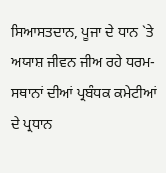ਸਿਆਸਤਦਾਨ, ਪੂਜਾ ਦੇ ਧਾਨ `ਤੇ ਅਯਾਸ਼ ਜੀਵਨ ਜੀਅ ਰਹੇ ਧਰਮ-ਸਥਾਨਾਂ ਦੀਆਂ ਪ੍ਰਬੰਧਕ ਕਮੇਟੀਆਂ ਦੇ ਪ੍ਰਧਾਨ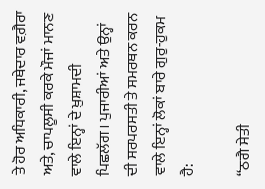ਤੇ ਹੋਰ ਅਧਿਕਾਰੀ, ਜਥੇਦਾਰ ਵਗ਼ੈਰਾ ਅਤੇ, ਚਾਪਲੂਸੀ ਕਰਕੇ ਮੌਜਾਂ ਮਾਨਣ ਵਾਲੇ ਇਨ੍ਹਾਂ ਦੇ ਖ਼ੁਸ਼ਾਮਦੀ ਪਿਛਲੱਗ। ਪੁਜਾਰੀਆਂ ਅਤੇ ਉਨ੍ਹਾਂ ਦੀ ਸਰਪਰਸਤੀ ਤੇ ਸਮਰਥਨ ਕਰਨ ਵਾਲੇ ਇਨ੍ਹਾਂ ਲੋਕਾਂ ਬਾਰੇ ਗੁਰੁ-ਹੁਕਮ ਹੈ:

“ਠਗੈ ਸੇਤੀ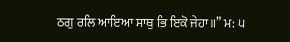ਠਗੁ ਰਲਿ ਆਇਆ ਸਾਥੁ ਭਿ ਇਕੋ ਜੇਹਾ॥” ਮ: ੫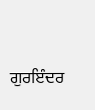ਗੁਰਇੰਦਰ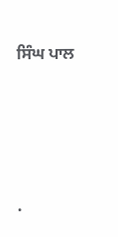ਸਿੰਘ ਪਾਲ




.